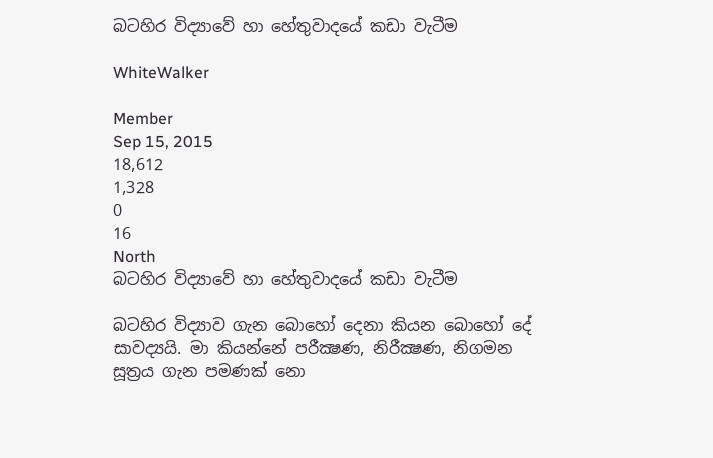බටහිර විද්‍යාවේ හා හේතුවාදයේ කඩා වැටීම

WhiteWalker

Member
Sep 15, 2015
18,612
1,328
0
16
North
බටහිර විද්‍යාවේ හා හේතුවාදයේ කඩා වැටීම

බටහිර විද්‍යාව ගැන බොහෝ දෙනා කියන බොහෝ දේ සාවද්‍යයි. මා කියන්නේ පරීක්‍ෂණ, නිරීක්‍ෂණ, නිගමන සූත්‍රය ගැන පමණක් නො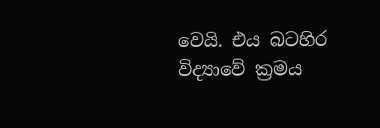වෙයි. එය බටහිර විද්‍යාවේ ක්‍රමය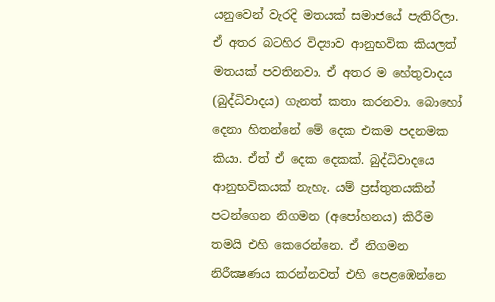යනුවෙන් වැරදි මතයක් සමාජයේ පැතිරිලා. ඒ අතර බටහිර විද්‍යාව ආනුභවික කියලත් මතයක් පවතිනවා. ඒ අතර ම හේතුවාදය (බුද්ධිවාදය) ගැනත් කතා කරනවා. බොහෝ දෙනා හිතන්නේ මේ දෙක එකම පදනමක කියා. ඒත් ඒ දෙක දෙකක්. බුද්ධිවාදයෙ ආනුභවිකයක් නැහැ. යම් ප්‍රස්තුතයකින් පටන්ගෙන නිගමන (අපෝහනය) කිරීම තමයි එහි කෙරෙන්නෙ. ඒ නිගමන නිරීක්‍ෂණය කරන්නවත් එහි පෙළඹෙන්නෙ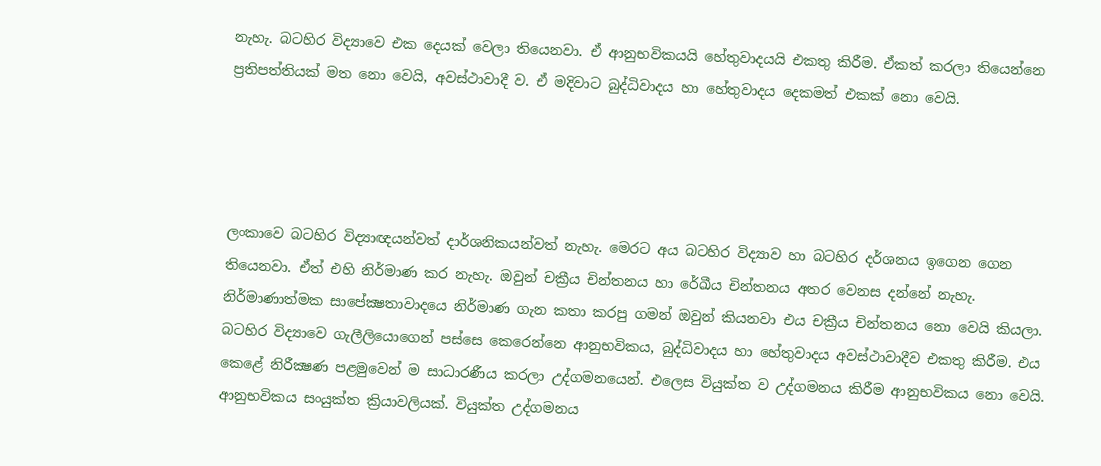නැහැ. බටහිර විද්‍යාවෙ එක දෙයක් වෙලා තියෙනවා. ඒ ආනුභවිකයයි හේතුවාදයයි එකතු කිරීම. ඒකත් කරලා තියෙන්නෙ ප්‍රතිපත්තියක් මත නො වෙයි, අවස්ථාවාදී ව. ඒ මදිවාට බුද්ධිවාදය හා හේතුවාදය දෙකමත් එකක් නො වෙයි.




ලංකාවෙ බටහිර විද්‍යාඥයන්වත් දාර්ශනිකයන්වත් නැහැ. මෙරට අය බටහිර විද්‍යාව හා බටහිර දර්ශනය ඉගෙන ගෙන තියෙනවා. ඒත් එහි නිර්මාණ කර නැහැ. ඔවුන් චක්‍රීය චින්තනය හා රේඛීය චින්තනය අතර වෙනස දන්නේ නැහැ. නිර්මාණාත්මක සාපේක්‍ෂතාවාදයෙ නිර්මාණ ගැන කතා කරපු ගමන් ඔවුන් කියනවා එය චක්‍රීය චින්තනය නො වෙයි කියලා. බටහිර විද්‍යාවෙ ගැලීලියොගෙන් පස්සෙ කෙරෙන්නෙ ආනුභවිකය, බුද්ධිවාදය හා හේතුවාදය අවස්ථාවාදීව එකතු කිරීම. එය කෙළේ නිරීක්‍ෂණ පළමුවෙන් ම සාධාරණීය කරලා උද්ගමනයෙන්. එලෙස වියුක්ත ව උද්ගමනය කිරීම ආනුභවිකය නො වෙයි. ආනුභවිකය සංයුක්ත ක්‍රියාවලියක්. වියුක්ත උද්ගමනය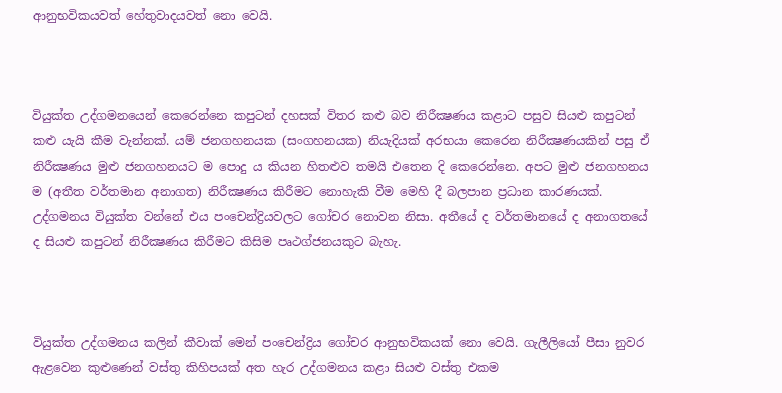ආනුභවිකයවත් හේතුවාදයවත් නො වෙයි.



වියුක්ත උද්ගමනයෙන් කෙරෙන්නෙ කපුටන් දහසක් විතර කළු බව නිරීක්‍ෂණය කළාට පසුව සියළු කපුටන් කළු යැයි කීම වැන්නක්. යම් ජනගහනයක (සංගහනයක) නියැදියක් අරභයා කෙරෙන නිරීක්‍ෂණයකින් පසු ඒ නිරීක්‍ෂණය මුළු ජනගහනයට ම පොදු ය කියන හිතළුව තමයි එතෙන දි කෙරෙන්නෙ. අපට මුළු ජනගහනය ම (අතීත වර්තමාන අනාගත) නිරීක්‍ෂණය කිරීමට නොහැකි වීම මෙහි දී බලපාන ප්‍රධාන කාරණයක්. උද්ගමනය වියුක්ත වන්නේ එය පංචෙන්ද්‍රියවලට ගෝචර නොවන නිසා. අතීයේ ද වර්තමානයේ ද අනාගතයේ ද සියළු කපුටන් නිරීක්‍ෂණය කිරීමට කිසිම පෘථග්ජනයකුට බැහැ.



වියුක්ත උද්ගමනය කලින් කීවාක් මෙන් පංචෙන්ද්‍රිය ගෝචර ආනුභවිකයක් නො වෙයි. ගැලීලියෝ පීසා නුවර ඇළවෙන කුළුණෙන් වස්තු කිහිපයක් අත හැර උද්ගමනය කළා සියළු වස්තු එකම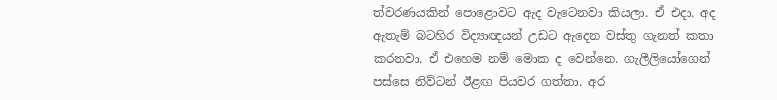ත්වරණයකින් පොළොවට ඇද වැටෙනවා කියලා. ඒ එදා. අද ඇතැම් බටහිර විද්‍යාඥයන් උඩට ඇදෙන වස්තු ගැනත් කතා කරනවා. ඒ එහෙම නම් මොක ද වෙන්නෙ. ගැලීලියෝගෙන් පස්සෙ නිව්ටන් ඊළඟ පියවර ගත්තා. අර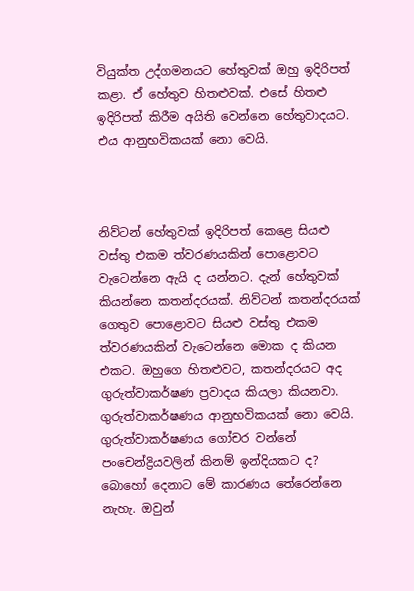වියුක්ත උද්ගමනයට හේතුවක් ඔහු ඉදිරිපත් කළා. ඒ හේතුව හිතළුවක්. එසේ හිතළු ඉදිරිපත් කිරීම අයිති වෙන්නෙ හේතුවාදයට. එය ආනුභවිකයක් නො වෙයි.



නිව්ටන් හේතුවක් ඉදිරිපත් කෙළෙ සියළු වස්තු එකම ත්වරණයකින් පොළොවට වැටෙන්නෙ ඇයි ද යන්නට. දැන් හේතුවක් කියන්නෙ කතන්දරයක්. නිව්ටන් කතන්දරයක් ගෙතුව පොළොවට සියළු වස්තු එකම ත්වරණයකින් වැටෙන්නෙ මොක ද කියන එකට. ඔහුගෙ හිතළුවට, කතන්දරයට අද ගුරුත්වාකර්ෂණ ප්‍රවාදය කියලා කියනවා. ගුරුත්වාකර්ෂණය ආනුභවිකයක් නො වෙයි. ගුරුත්වාකර්ෂණය ගෝචර වන්නේ පංචෙන්ද්‍රියවලින් කිනම් ඉන්දියකට ද? බොහෝ දෙනාට මේ කාරණය තේරෙන්නෙ නැහැ. ඔවුන්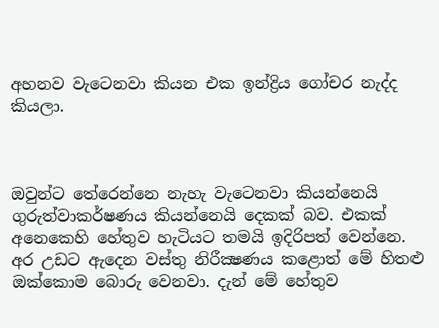අහනව වැටෙනවා කියන එක ඉන්ද්‍රිය ගෝචර නැද්ද කියලා.



ඔවුන්ට තේරෙන්නෙ නැහැ වැටෙනවා කියන්නෙයි ගුරුත්වාකර්ෂණය කියන්නෙයි දෙකක් බව. එකක් අනෙකෙහි හේතුව හැටියට තමයි ඉදිරිපත් වෙන්නෙ. අර උඩට ඇදෙන වස්තු නිරීක්‍ෂණය කළොත් මේ හිතළු ඔක්කොම බොරු වෙනවා. දැන් මේ හේතුව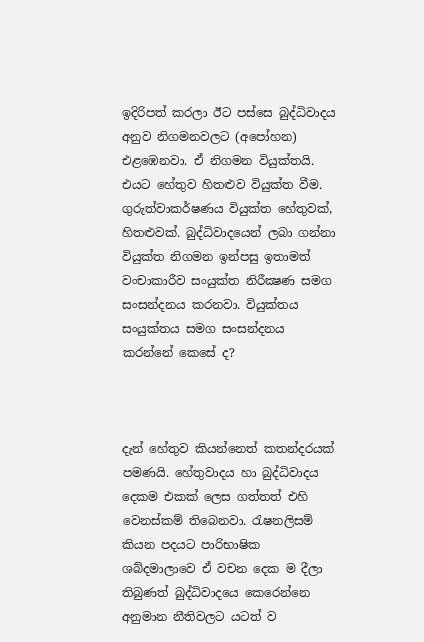ඉදිරිපත් කරලා ඊට පස්සෙ බුද්ධිවාදය අනුව නිගමනවලට (අපෝහන) එළඹෙනවා. ඒ නිගමන වියුක්තයි. එයට හේතුව හිතළුව වියුක්ත වීම. ගුරුත්වාකර්ෂණය වියුක්ත හේතුවක්, හිතළුවක්. බුද්ධිවාදයෙන් ලබා ගන්නා වියුක්ත නිගමන ඉන්පසු ඉතාමත් වංචාකාරීව සංයුක්ත නිරීක්‍ෂණ සමග සංසන්දනය කරනවා. වියුක්තය සංයුක්තය සමග සංසන්දනය කරන්නේ කෙසේ ද?



දැන් හේතුව කියන්නෙත් කතන්දරයක් පමණයි. හේතුවාදය හා බුද්ධිවාදය දෙකම එකක් ලෙස ගත්තත් එහි වෙනස්කම් තිබෙනවා. රැෂනලිසම් කියන පදයට පාරිභාෂික ශබ්දමාලාවෙ ඒ වචන දෙක ම දීලා තිබුණත් බුද්ධිවාදයෙ කෙරෙන්නෙ අනුමාන නීතිවලට යටත් ව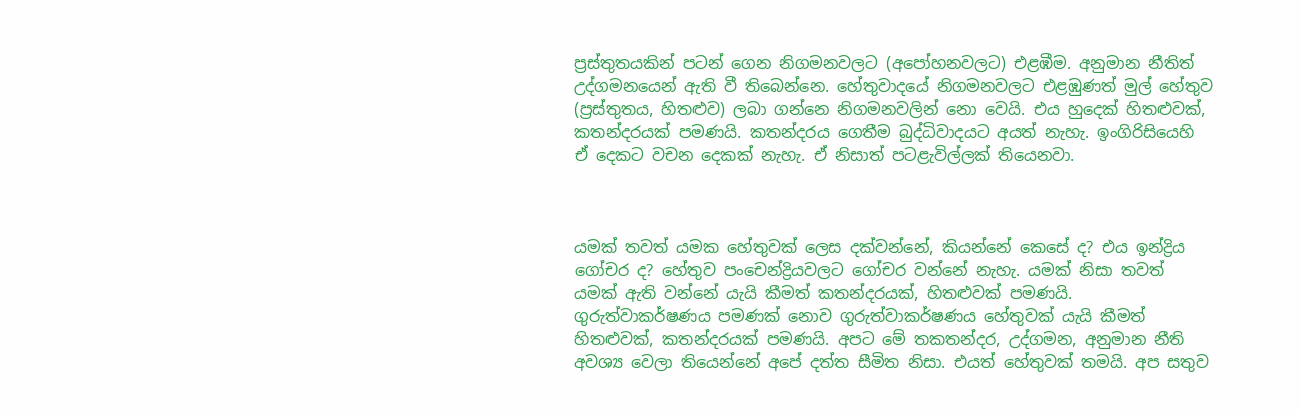ප්‍රස්තුතයකින් පටන් ගෙන නිගමනවලට (අපෝහනවලට) එළඹීම. අනුමාන නීතිත් උද්ගමනයෙන් ඇති වී තිබෙන්නෙ. හේතුවාදයේ නිගමනවලට එළඹුණත් මුල් හේතුව (ප්‍රස්තුතය, හිතළුව) ලබා ගන්නෙ නිගමනවලින් නො වෙයි. එය හුදෙක් හිතළුවක්, කතන්දරයක් පමණයි. කතන්දරය ගෙතීම බුද්ධිවාදයට අයත් නැහැ. ඉංගිරිසියෙහි ඒ දෙකට වචන දෙකක් නැහැ. ඒ නිසාත් පටළැවිල්ලක් තියෙනවා.



යමක් තවත් යමක හේතුවක් ලෙස දක්වන්නේ, කියන්නේ කෙසේ ද? එය ඉන්ද්‍රිය ගෝචර ද? හේතුව පංචෙන්ද්‍රියවලට ගෝචර වන්නේ නැහැ. යමක් නිසා තවත් යමක් ඇති වන්නේ යැයි කීමත් කතන්දරයක්, හිතළුවක් පමණයි. ගුරුත්වාකර්ෂණය පමණක් නොව ගුරුත්වාකර්ෂණය හේතුවක් යැයි කීමත් හිතළුවක්, කතන්දරයක් පමණයි. අපට මේ තකතන්දර, උද්ගමන, අනුමාන නීති අවශ්‍ය වෙලා තියෙන්නේ අපේ දත්ත සීමිත නිසා. එයත් හේතුවක් තමයි. අප සතුව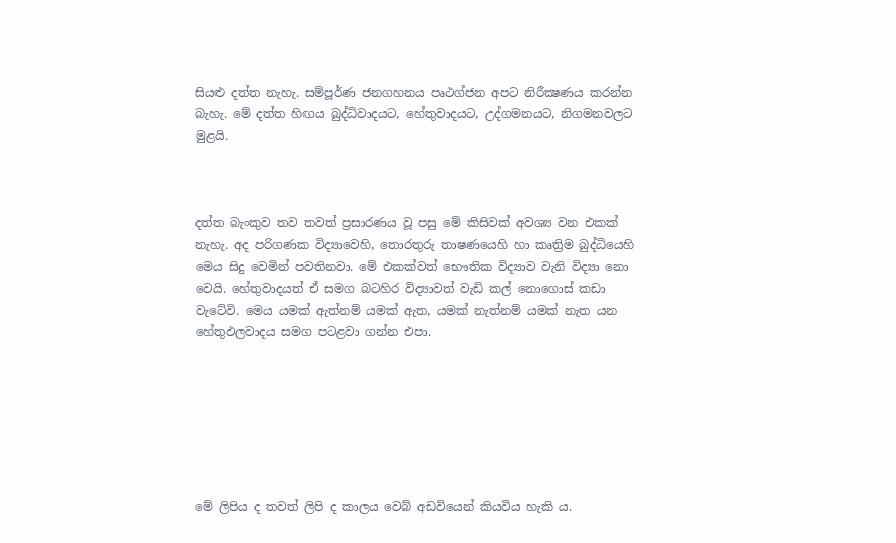සියළු දත්ත නැහැ. සම්පූර්ණ ජනගහනය පෘථග්ජන අපට නිරීක්‍ෂණය කරන්න බැහැ. මේ දත්ත හිඟය බුද්ධිවාදයට, හේතුවාදයට, උද්ගමනයට, නිගමනවලට මුළයි.



දත්ත බැංකුව තව තවත් ප්‍රසාරණය වූ පසු මේ කිසිවක් අවශ්‍ය වන එකක් නැහැ. අද පරිගණක විද්‍යාවෙහි, තොරතුරු තාෂණයෙහි හා කෘත්‍රිම බුද්ධියෙහි මෙය සිදු වෙමින් පවතිනවා. මේ එකක්වත් භෞතික විද්‍යාව වැනි විද්‍යා නො වෙයි. හේතුවාදයත් ඒ සමග බටහිර විද්‍යාවත් වැඩි කල් නොගොස් කඩා වැටේවි. මෙය යමක් ඇත්නම් යමක් ඇත, යමක් නැත්නම් යමක් නැත යන හේතුඵලවාදය සමග පටළවා ගන්න එපා.







මේ ලිපිය ද තවත් ලිපි ද කාලය වෙබ් අඩවියෙන් කියවිය හැකි ය.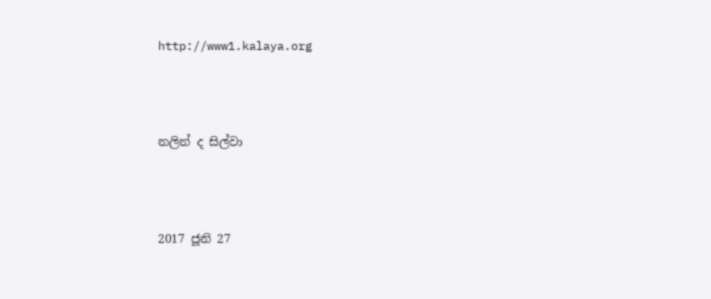http://www1.kalaya.org



නලින් ද සිල්වා



2017 ජූනි 27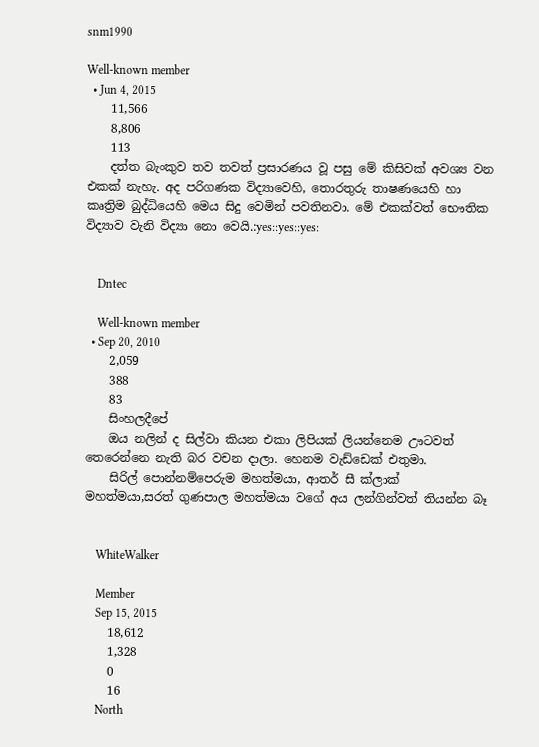snm1990

Well-known member
  • Jun 4, 2015
    11,566
    8,806
    113
    දත්ත බැංකුව තව තවත් ප්‍රසාරණය වූ පසු මේ කිසිවක් අවශ්‍ය වන එකක් නැහැ. අද පරිගණක විද්‍යාවෙහි, තොරතුරු තාෂණයෙහි හා කෘත්‍රිම බුද්ධියෙහි මෙය සිදු වෙමින් පවතිනවා. මේ එකක්වත් භෞතික විද්‍යාව වැනි විද්‍යා නො වෙයි.:yes::yes::yes:


    Dntec

    Well-known member
  • Sep 20, 2010
    2,059
    388
    83
    සිංහලදීපේ
    ඔය නලින් ද සිල්වා කියන එකා ලිපියක් ලියන්නෙම ඌටවත් තෙරෙන්නෙ නැති බර වචන දාලා. හෙනම වැඩ්ඩෙක් එතුමා.
    සිරිල් පොන්නම්පෙරුම මහත්මයා, ආතර් සී ක්ලාක් මහත්මයා,සරත් ගුණපාල මහත්මයා වගේ අය ලන්ගින්වත් තියන්න බෑ


    WhiteWalker

    Member
    Sep 15, 2015
    18,612
    1,328
    0
    16
    North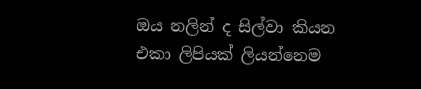ඔය නලින් ද සිල්වා කියන එකා ලිපියක් ලියන්නෙම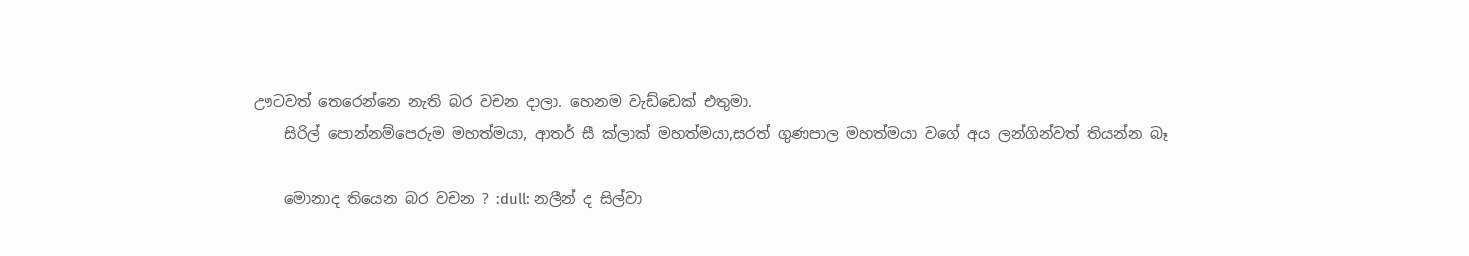ඌටවත් තෙරෙන්නෙ නැති බර වචන දාලා. හෙනම වැඩ්ඩෙක් එතුමා.
    සිරිල් පොන්නම්පෙරුම මහත්මයා, ආතර් සී ක්ලාක් මහත්මයා,සරත් ගුණපාල මහත්මයා වගේ අය ලන්ගින්වත් තියන්න බෑ

    මොනාද තියෙන බර වචන ? :dull: නලීන් ද සිල්වා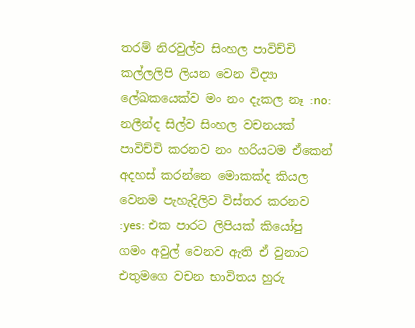තරම් නිරවුල්ව සිංහල පාවිච්චි කල්ලලිපි ලියන වෙන විද්‍යා ලේඛකයෙක්ව මං නං දැකල නෑ :no: නලීන්ද සිල්ව සිංහල වචනයක් පාවිච්චි කරනව නං හරියටම ඒකෙන් අදහස් කරන්නෙ මොකක්ද කියල වෙනම පැහැදිලිව විස්තර කරනව :yes: එක පාරට ලිපියක් කියෝපු ගමං අවුල් වෙනව ඇති ඒ වුනාට එතුමගෙ වචන භාවිතය හුරු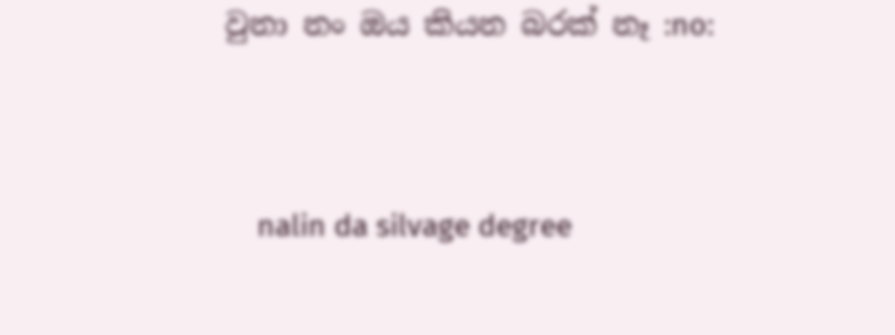වුනා නං ඔය කියන බරක් නෑ :no:


    nalin da silvage degree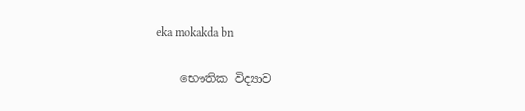eka mokakda bn

    භෞතික විද්‍යාව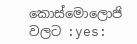කොස්මොලොජි වලට :yes: